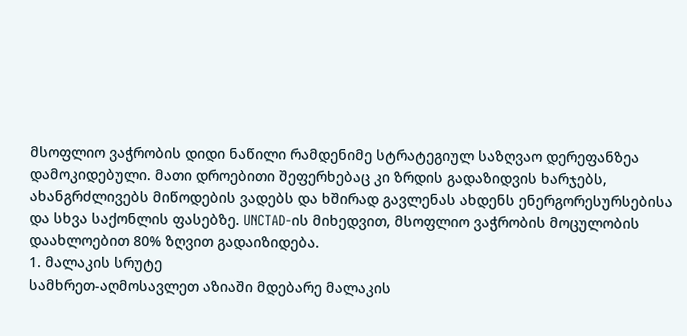მსოფლიო ვაჭრობის დიდი ნაწილი რამდენიმე სტრატეგიულ საზღვაო დერეფანზეა დამოკიდებული. მათი დროებითი შეფერხებაც კი ზრდის გადაზიდვის ხარჯებს, ახანგრძლივებს მიწოდების ვადებს და ხშირად გავლენას ახდენს ენერგორესურსებისა და სხვა საქონლის ფასებზე. UNCTAD-ის მიხედვით, მსოფლიო ვაჭრობის მოცულობის დაახლოებით 80% ზღვით გადაიზიდება.
1. მალაკის სრუტე
სამხრეთ-აღმოსავლეთ აზიაში მდებარე მალაკის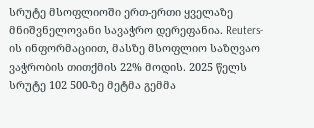სრუტე მსოფლიოში ერთ-ერთი ყველაზე მნიშვნელოვანი სავაჭრო დერეფანია. Reuters-ის ინფორმაციით, მასზე მსოფლიო საზღვაო ვაჭრობის თითქმის 22% მოდის. 2025 წელს სრუტე 102 500-ზე მეტმა გემმა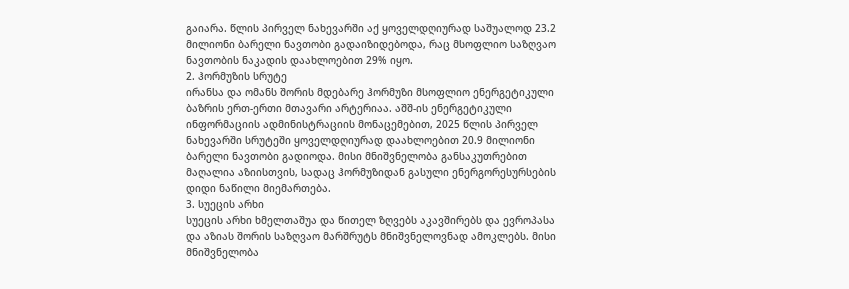გაიარა. წლის პირველ ნახევარში აქ ყოველდღიურად საშუალოდ 23.2 მილიონი ბარელი ნავთობი გადაიზიდებოდა, რაც მსოფლიო საზღვაო ნავთობის ნაკადის დაახლოებით 29% იყო.
2. ჰორმუზის სრუტე
ირანსა და ომანს შორის მდებარე ჰორმუზი მსოფლიო ენერგეტიკული ბაზრის ერთ-ერთი მთავარი არტერიაა. აშშ-ის ენერგეტიკული ინფორმაციის ადმინისტრაციის მონაცემებით, 2025 წლის პირველ ნახევარში სრუტეში ყოველდღიურად დაახლოებით 20.9 მილიონი ბარელი ნავთობი გადიოდა. მისი მნიშვნელობა განსაკუთრებით მაღალია აზიისთვის, სადაც ჰორმუზიდან გასული ენერგორესურსების დიდი ნაწილი მიემართება.
3. სუეცის არხი
სუეცის არხი ხმელთაშუა და წითელ ზღვებს აკავშირებს და ევროპასა და აზიას შორის საზღვაო მარშრუტს მნიშვნელოვნად ამოკლებს. მისი მნიშვნელობა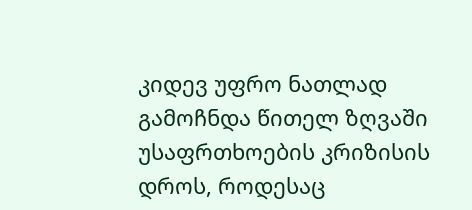კიდევ უფრო ნათლად გამოჩნდა წითელ ზღვაში უსაფრთხოების კრიზისის დროს, როდესაც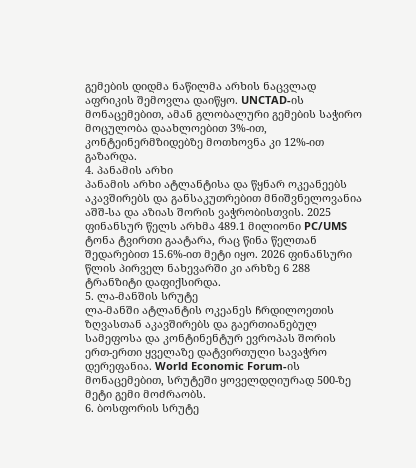გემების დიდმა ნაწილმა არხის ნაცვლად აფრიკის შემოვლა დაიწყო. UNCTAD-ის მონაცემებით, ამან გლობალური გემების საჭირო მოცულობა დაახლოებით 3%-ით, კონტეინერმზიდებზე მოთხოვნა კი 12%-ით გაზარდა.
4. პანამის არხი
პანამის არხი ატლანტისა და წყნარ ოკეანეებს აკავშირებს და განსაკუთრებით მნიშვნელოვანია აშშ-სა და აზიას შორის ვაჭრობისთვის. 2025 ფინანსურ წელს არხმა 489.1 მილიონი PC/UMS ტონა ტვირთი გაატარა, რაც წინა წელთან შედარებით 15.6%-ით მეტი იყო. 2026 ფინანსური წლის პირველ ნახევარში კი არხზე 6 288 ტრანზიტი დაფიქსირდა.
5. ლა-მანშის სრუტე
ლა-მანში ატლანტის ოკეანეს ჩრდილოეთის ზღვასთან აკავშირებს და გაერთიანებულ სამეფოსა და კონტინენტურ ევროპას შორის ერთ-ერთი ყველაზე დატვირთული სავაჭრო დერეფანია. World Economic Forum-ის მონაცემებით, სრუტეში ყოველდღიურად 500-ზე მეტი გემი მოძრაობს.
6. ბოსფორის სრუტე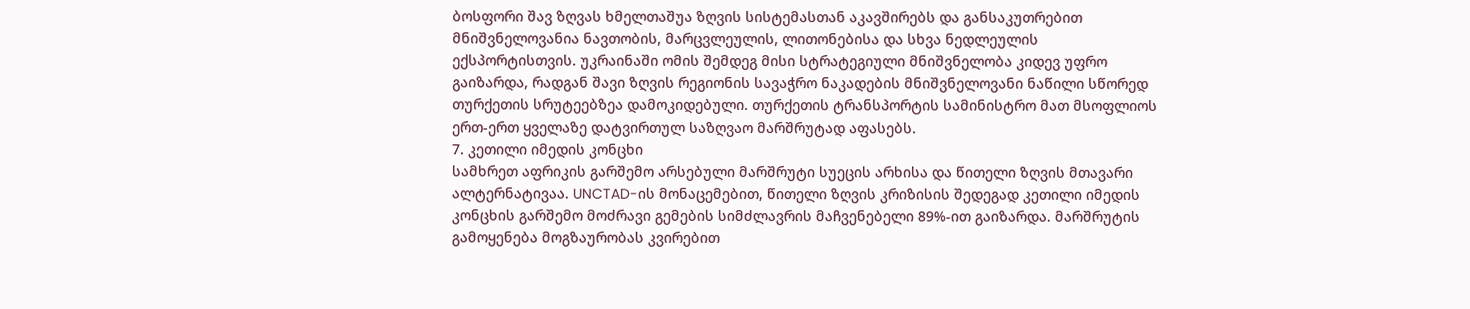ბოსფორი შავ ზღვას ხმელთაშუა ზღვის სისტემასთან აკავშირებს და განსაკუთრებით მნიშვნელოვანია ნავთობის, მარცვლეულის, ლითონებისა და სხვა ნედლეულის ექსპორტისთვის. უკრაინაში ომის შემდეგ მისი სტრატეგიული მნიშვნელობა კიდევ უფრო გაიზარდა, რადგან შავი ზღვის რეგიონის სავაჭრო ნაკადების მნიშვნელოვანი ნაწილი სწორედ თურქეთის სრუტეებზეა დამოკიდებული. თურქეთის ტრანსპორტის სამინისტრო მათ მსოფლიოს ერთ-ერთ ყველაზე დატვირთულ საზღვაო მარშრუტად აფასებს.
7. კეთილი იმედის კონცხი
სამხრეთ აფრიკის გარშემო არსებული მარშრუტი სუეცის არხისა და წითელი ზღვის მთავარი ალტერნატივაა. UNCTAD-ის მონაცემებით, წითელი ზღვის კრიზისის შედეგად კეთილი იმედის კონცხის გარშემო მოძრავი გემების სიმძლავრის მაჩვენებელი 89%-ით გაიზარდა. მარშრუტის გამოყენება მოგზაურობას კვირებით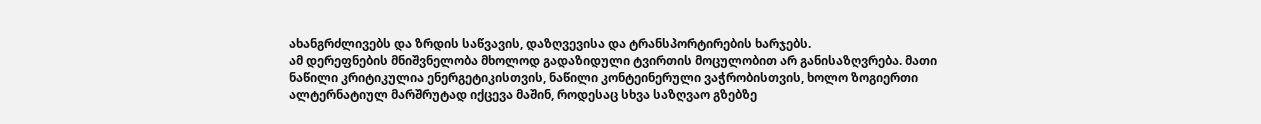ახანგრძლივებს და ზრდის საწვავის, დაზღვევისა და ტრანსპორტირების ხარჯებს.
ამ დერეფნების მნიშვნელობა მხოლოდ გადაზიდული ტვირთის მოცულობით არ განისაზღვრება. მათი ნაწილი კრიტიკულია ენერგეტიკისთვის, ნაწილი კონტეინერული ვაჭრობისთვის, ხოლო ზოგიერთი ალტერნატიულ მარშრუტად იქცევა მაშინ, როდესაც სხვა საზღვაო გზებზე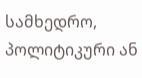სამხედრო, პოლიტიკური ან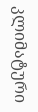კლიმატური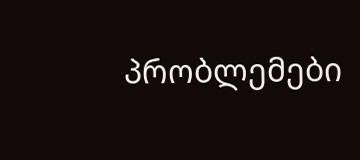პრობლემები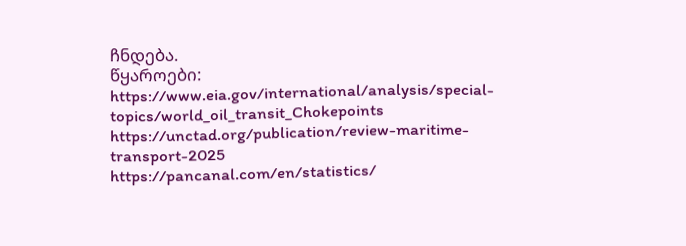ჩნდება.
წყაროები:
https://www.eia.gov/international/analysis/special-topics/world_oil_transit_Chokepoints
https://unctad.org/publication/review-maritime-transport-2025
https://pancanal.com/en/statistics/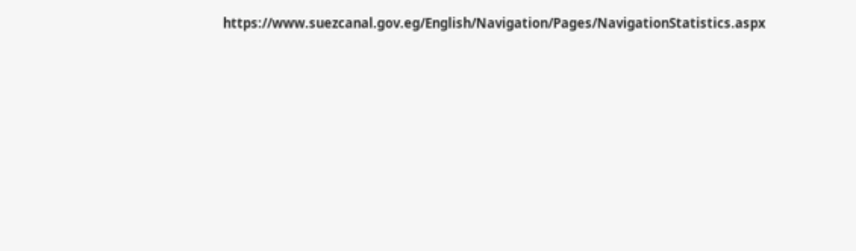https://www.suezcanal.gov.eg/English/Navigation/Pages/NavigationStatistics.aspx